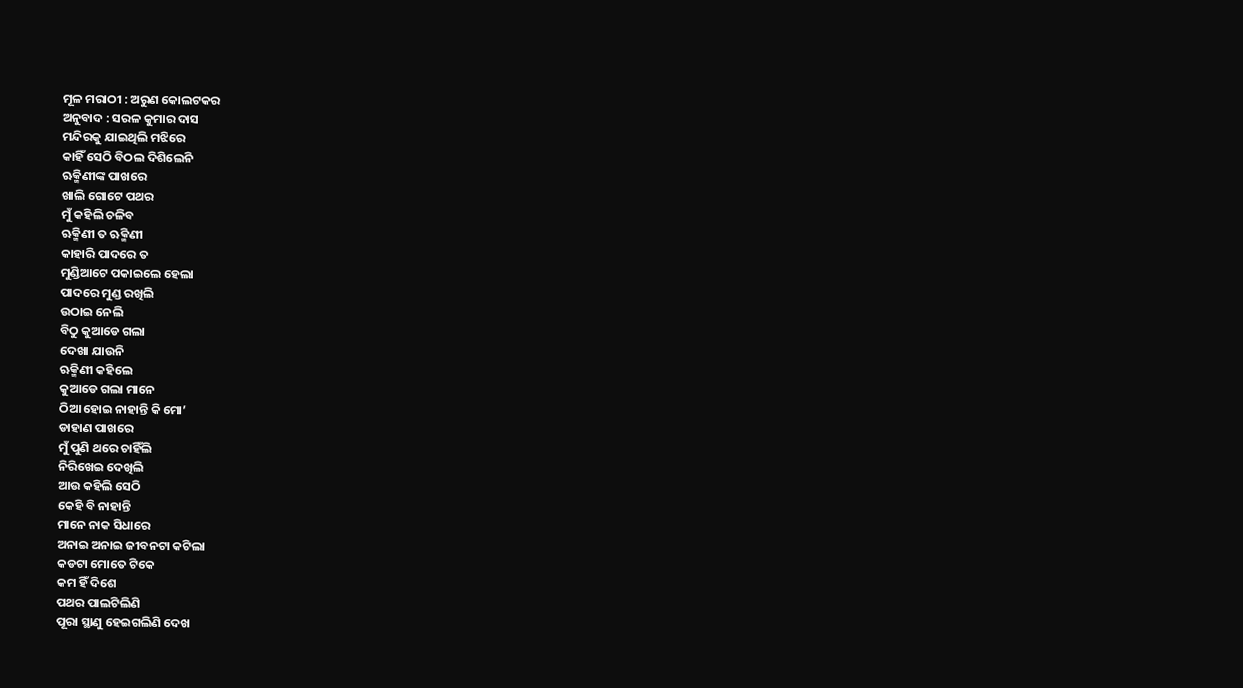ମୂଳ ମରାଠୀ : ଅରୁଣ କୋଲଟକର
ଅନୁବାଦ : ସରଳ କୁମାର ଦାସ
ମନ୍ଦିରକୁ ଯାଇଥିଲି ମଝିରେ
କାହିଁ ସେଠି ବିଠଲ ଦିଶିଲେନି
ଋକ୍ମିଣୀଙ୍କ ପାଖରେ
ଖାଲି ଗୋଟେ ପଥର
ମୁଁ କହିଲି ଚଳିବ
ଋକ୍ମିଣୀ ତ ଋକ୍ମିଣୀ
କାହାରି ପାଦରେ ତ
ମୁଣ୍ଡିଆଟେ ପକାଇଲେ ହେଲା
ପାଦରେ ମୁଣ୍ଡ ରଖିଲି
ଉଠାଇ ନେଲି
ବିଠୁ କୁଆଡେ ଗଲା
ଦେଖା ଯାଉନି
ଋକ୍ମିଣୀ କହିଲେ
କୁଆଡେ ଗଲା ମାନେ
ଠିଆ ହୋଇ ନାହାନ୍ତି କି ମୋ’
ଡାହାଣ ପାଖରେ
ମୁଁ ପୁଣି ଥରେ ଚାହିଁଲି
ନିରିଖେଇ ଦେଖିଲି
ଆଉ କହିଲି ସେଠି
କେହି ବି ନାହାନ୍ତି
ମାନେ ନାକ ସିଧାରେ
ଅନାଇ ଅନାଇ ଜୀବନଟା କଟିଲା
କଡଟା ମୋତେ ଟିକେ
କମ ହିଁ ଦିଶେ
ପଥର ପାଲଟିଲିଣି
ପୂରା ସ୍ଥାଣୁ ହେଇଗଲିଣି ଦେଖ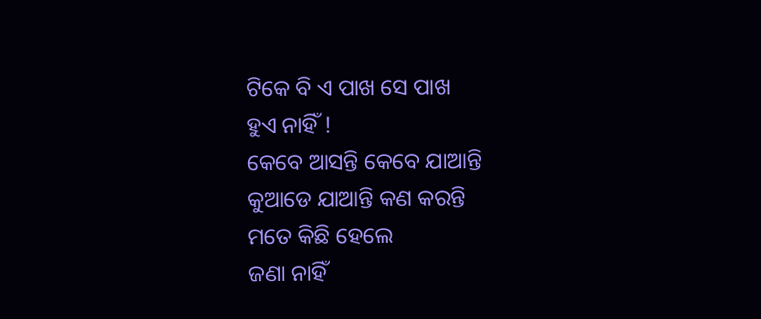ଟିକେ ବି ଏ ପାଖ ସେ ପାଖ
ହୁଏ ନାହିଁ !
କେବେ ଆସନ୍ତି କେବେ ଯାଆନ୍ତି
କୁଆଡେ ଯାଆନ୍ତି କଣ କରନ୍ତି
ମତେ କିଛି ହେଲେ
ଜଣା ନାହିଁ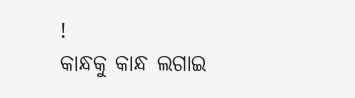!
କାନ୍ଧକୁ କାନ୍ଧ ଲଗାଇ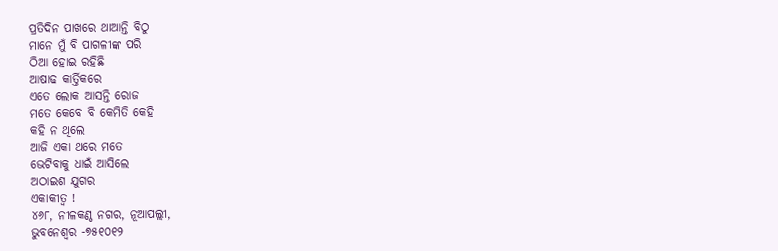ପ୍ରତିଦିନ ପାଖରେ ଥାଆନ୍ତି ବିଠୁ
ମାନେ ମୁଁ ବି ପାଗଳୀଙ୍କ ପରି
ଠିଆ ହୋଇ ରହିଛି
ଆଷାଢ କାର୍ତ୍ତିକରେ
ଏତେ ଲୋକ ଆସନ୍ତି ରୋଜ
ମତେ କେବେ ବି କେମିତି କେହି
କହି ନ ଥିଲେ
ଆଜି ଏକା ଥରେ ମତେ
ଭେଟିବାକୁ ଧାଇଁ ଆସିଲେ
ଅଠାଇଶ ଯୁଗର
ଏକାକୀତ୍ୱ !
୪୬୮, ନୀଳକଣ୍ଠ ନଗର, ନୂଆପଲ୍ଲୀ,
ଭୁବନେଶ୍ଵର -୭୫୧୦୧୨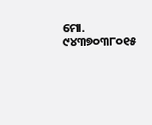ମୋ. ୯୪୩୭୦୩୮୦୧୫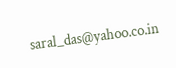saral_das@yahoo.co.in